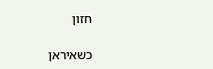חזון

כשאיראן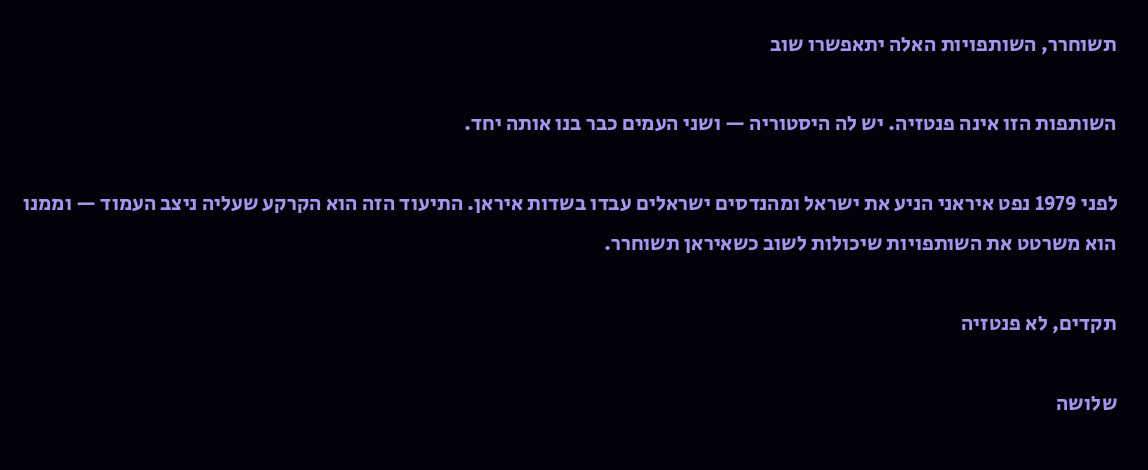תשוחרר, השותפויות האלה יתאפשרו שוב

השותפות הזו אינה פנטזיה. יש לה היסטוריה — ושני העמים כבר בנו אותה יחד.

לפני 1979 נפט איראני הניע את ישראל ומהנדסים ישראלים עבדו בשדות איראן. התיעוד הזה הוא הקרקע שעליה ניצב העמוד — וממנו הוא משרטט את השותפויות שיכולות לשוב כשאיראן תשוחרר.

תקדים, לא פנטזיה

שלושה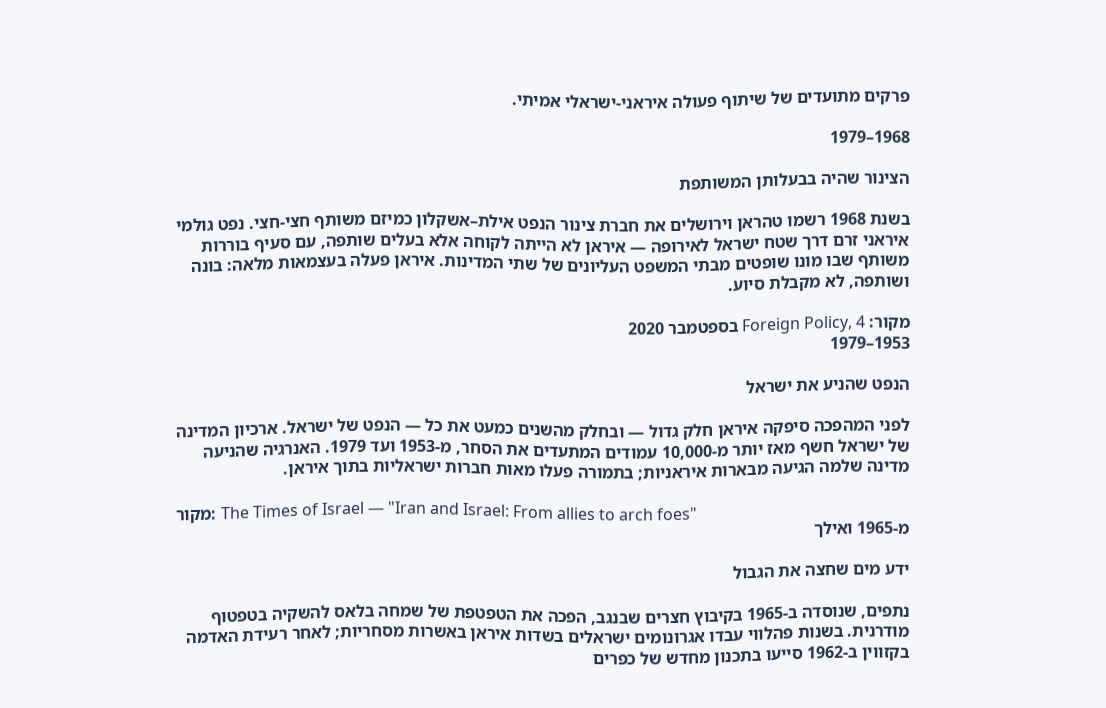פרקים מתועדים של שיתוף פעולה איראני-ישראלי אמיתי.

1968–1979

הצינור שהיה בבעלותן המשותפת

בשנת 1968 רשמו טהראן וירושלים את חברת צינור הנפט אילת–אשקלון כמיזם משותף חצי-חצי. נפט גולמי איראני זרם דרך שטח ישראל לאירופה — איראן לא הייתה לקוחה אלא בעלים שותפה, עם סעיף בוררות משותף שבו מונו שופטים מבתי המשפט העליונים של שתי המדינות. איראן פעלה בעצמאות מלאה: בונה ושותפה, לא מקבלת סיוע.

מקור: Foreign Policy, 4 בספטמבר 2020
1953–1979

הנפט שהניע את ישראל

לפני המהפכה סיפקה איראן חלק גדול — ובחלק מהשנים כמעט את כל — הנפט של ישראל. ארכיון המדינה של ישראל חשף מאז יותר מ-10,000 עמודים המתעדים את הסחר, מ-1953 ועד 1979. האנרגיה שהניעה מדינה שלמה הגיעה מבארות איראניות; בתמורה פעלו מאות חברות ישראליות בתוך איראן.

מקור: The Times of Israel — "Iran and Israel: From allies to arch foes"
מ-1965 ואילך

ידע מים שחצה את הגבול

נתפים, שנוסדה ב-1965 בקיבוץ חצרים שבנגב, הפכה את הטפטפת של שמחה בלאס להשקיה בטפטוף מודרנית. בשנות פהלווי עבדו אגרונומים ישראלים בשדות איראן באשרות מסחריות; לאחר רעידת האדמה בקזווין ב-1962 סייעו בתכנון מחדש של כפרים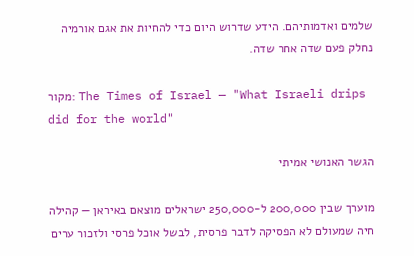שלמים ואדמותיהם. הידע שדרוש היום כדי להחיות את אגם אורמיה נחלק פעם שדה אחר שדה.

מקור: The Times of Israel — "What Israeli drips did for the world"

הגשר האנושי אמיתי

מוערך שבין 200,000 ל-250,000 ישראלים מוצאם באיראן — קהילה חיה שמעולם לא הפסיקה לדבר פרסית, לבשל אוכל פרסי ולזכור ערים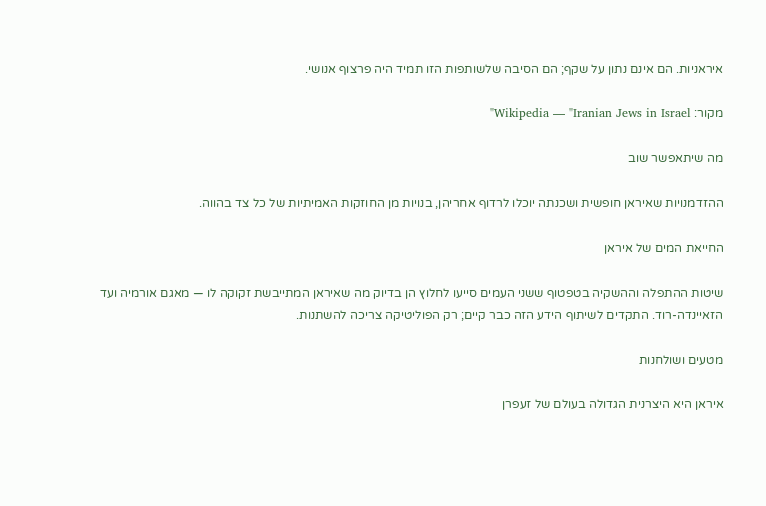איראניות. הם אינם נתון על שקף; הם הסיבה שלשותפות הזו תמיד היה פרצוף אנושי.

מקור: Wikipedia — "Iranian Jews in Israel"

מה שיתאפשר שוב

ההזדמנויות שאיראן חופשית ושכנתה יוכלו לרדוף אחריהן, בנויות מן החוזקות האמיתיות של כל צד בהווה.

החייאת המים של איראן

שיטות ההתפלה וההשקיה בטפטוף ששני העמים סייעו לחלוץ הן בדיוק מה שאיראן המתייבשת זקוקה לו — מאגם אורמיה ועד הזאיינדה-רוד. התקדים לשיתוף הידע הזה כבר קיים; רק הפוליטיקה צריכה להשתנות.

מטעים ושולחנות

איראן היא היצרנית הגדולה בעולם של זעפרן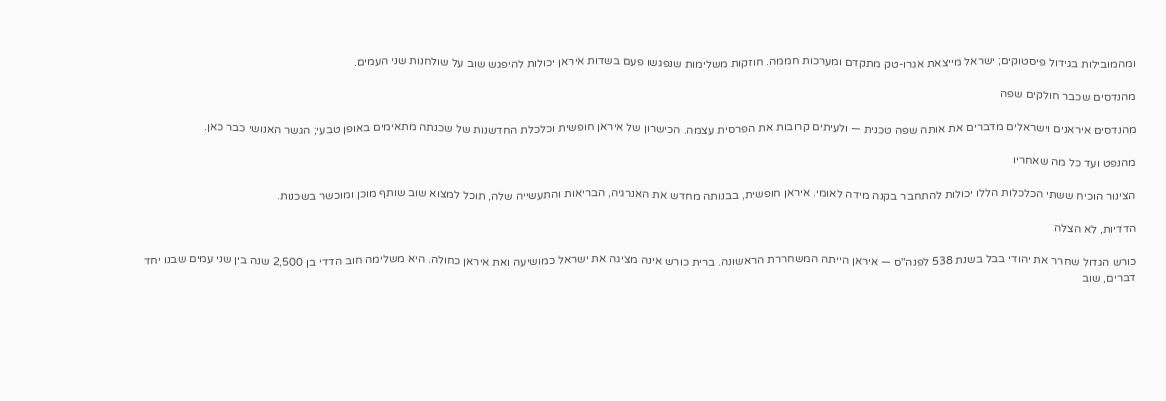ומהמובילות בגידול פיסטוקים; ישראל מייצאת אגרו-טק מתקדם ומערכות חממה. חוזקות משלימות שנפגשו פעם בשדות איראן יכולות להיפגש שוב על שולחנות שני העמים.

מהנדסים שכבר חולקים שפה

מהנדסים איראנים וישראלים מדברים את אותה שפה טכנית — ולעיתים קרובות את הפרסית עצמה. הכישרון של איראן חופשית וכלכלת החדשנות של שכנתה מתאימים באופן טבעי; הגשר האנושי כבר כאן.

מהנפט ועד כל מה שאחריו

הצינור הוכיח ששתי הכלכלות הללו יכולות להתחבר בקנה מידה לאומי. איראן חופשית, בבנותה מחדש את האנרגיה, הבריאות והתעשייה שלה, תוכל למצוא שוב שותף מוכן ומוכשר בשכנות.

הדדיות, לא הצלה

כורש הגדול שחרר את יהודי בבל בשנת 538 לפנה"ס — איראן הייתה המשחררת הראשונה. ברית כורש אינה מציגה את ישראל כמושיעה ואת איראן כחולה. היא משלימה חוב הדדי בן 2,500 שנה בין שני עמים שבנו יחד דברים, שוב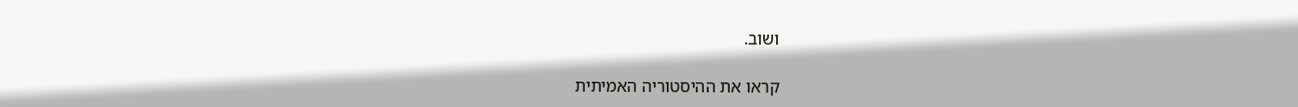ושוב.

קראו את ההיסטוריה האמיתית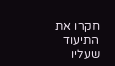חקרו את התיעוד שעליו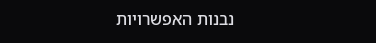נבנות האפשרויות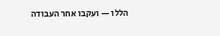הללו — ועקבו אחר העבודה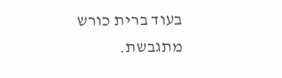בעוד ברית כורש מתגבשת.